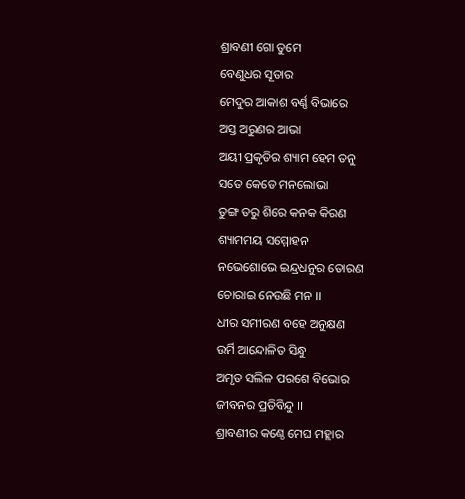ଶ୍ରାବଣୀ ଗୋ ତୁମେ
ବେଣୁଧର ସୂତାର
ମେଦୁର ଆକାଶ ବର୍ଣ୍ଣ ବିଭାରେ
ଅସ୍ତ ଅରୁଣର ଆଭା
ଅୟୀ ପ୍ରକୃତିର ଶ୍ୟାମ ହେମ ତନୁ
ସତେ କେଡେ ମନଲୋଭା
ତୁଙ୍ଗ ତରୁ ଶିରେ କନକ କିରଣ
ଶ୍ୟାମମୟ ସମ୍ମୋହନ
ନଭେଶୋଭେ ଇନ୍ଦ୍ରଧନୁର ତୋରଣ
ଚୋରାଇ ନେଉଛି ମନ ।।
ଧୀର ସମୀରଣ ବହେ ଅନୁକ୍ଷଣ
ଉର୍ମି ଆନ୍ଦୋଳିତ ସିନ୍ଧୁ
ଅମୃତ ସଲିଳ ପରଶେ ବିଭୋର
ଜୀବନର ପ୍ରତିବିନ୍ଦୁ ।।
ଶ୍ରାବଣୀର କଣ୍ଠେ ମେଘ ମହ୍ଲାର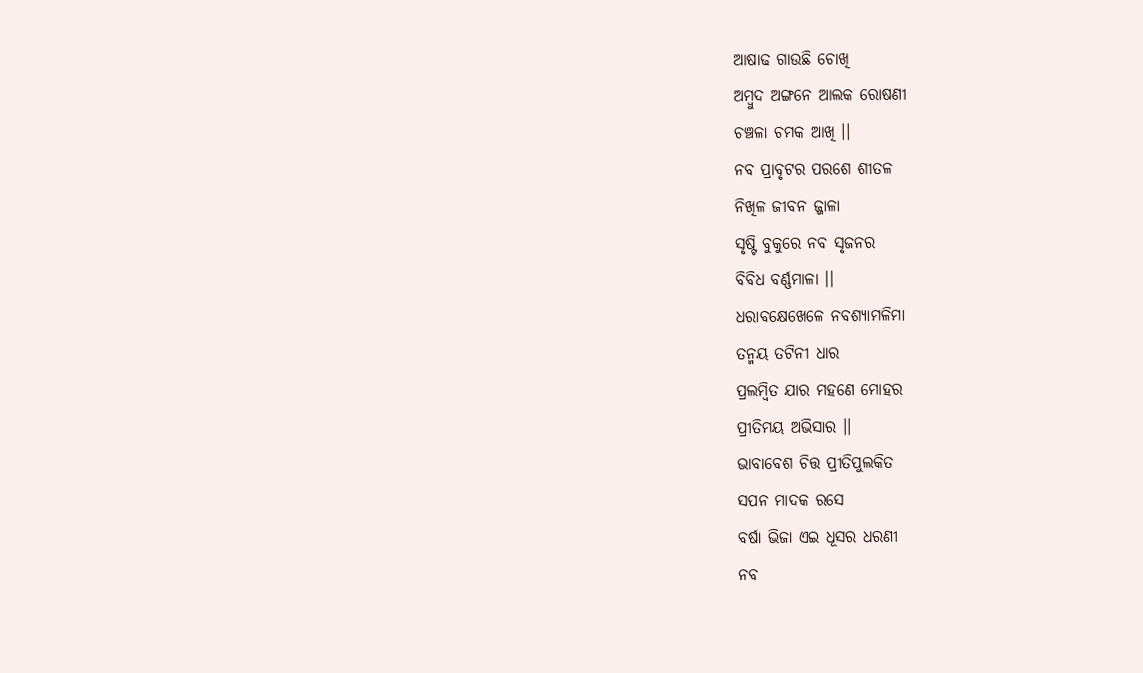ଆଷାଢ ଗାଉଛି ଚୋଖି
ଅମ୍ବୁଦ ଅଙ୍ଗନେ ଆଲକ ରୋଷଣୀ
ଚଞ୍ଚଳା ଚମକ ଆଖି ।।
ନବ ପ୍ରାବୃଟର ପରଶେ ଶୀତଳ
ନିଖିଳ ଜୀବନ ଜ୍ଜାଳା
ସୃଷ୍ଟି ବୁକୁରେ ନବ ସୃଜନର
ବିବିଧ ବର୍ଣ୍ଣମାଳା ।।
ଧରାବକ୍ଷେଖେଳେ ନବଶ୍ୟାମଳିମା
ତନ୍ମୟ ତଟିନୀ ଧାର
ପ୍ରଲମ୍ବିତ ଯାର ମହଣେ ମୋହର
ପ୍ରୀତିମୟ ଅଭିସାର ।।
ଭାବାବେଶ ଚିତ୍ତ ପ୍ରୀତିପୁଲକିତ
ସପନ ମାଦକ ରସେ
ବର୍ଷା ଭିଜା ଏଇ ଧୂସର ଧରଣୀ
ନବ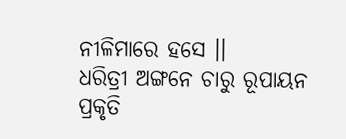ନୀଳିମାରେ ହସେ ।।
ଧରିତ୍ରୀ ଅଙ୍ଗନେ ଚାରୁ ରୂପାୟନ
ପ୍ରକୃତି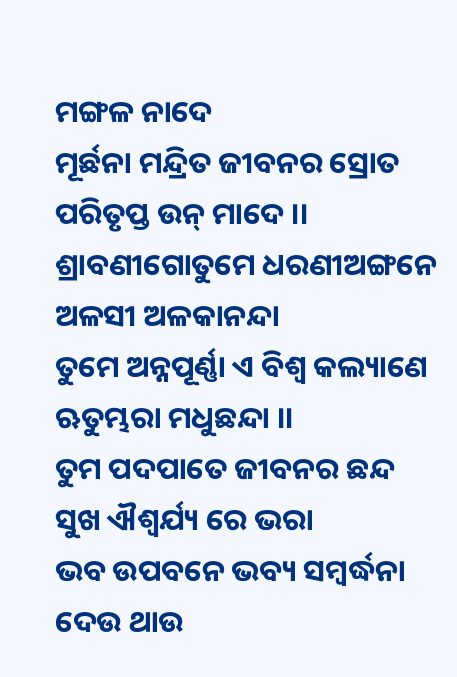ମଙ୍ଗଳ ନାଦେ
ମୂର୍ଛନା ମନ୍ଦ୍ରିତ ଜୀବନର ସ୍ରୋତ
ପରିତୃପ୍ତ ଉନ୍ ମାଦେ ।।
ଶ୍ରାବଣୀଗୋତୁମେ ଧରଣୀଅଙ୍ଗନେ
ଅଳସୀ ଅଳକାନନ୍ଦା
ତୁମେ ଅନ୍ନପୂର୍ଣ୍ଣା ଏ ବିଶ୍ବ କଲ୍ୟାଣେ
ଋତୁମ୍ଭରା ମଧୁଛନ୍ଦା ।।
ତୁମ ପଦପାତେ ଜୀବନର ଛନ୍ଦ
ସୁଖ ଐଶ୍ବର୍ଯ୍ୟ ରେ ଭରା
ଭବ ଉପବନେ ଭବ୍ୟ ସମ୍ବର୍ଦ୍ଧନା
ଦେଉ ଥାଉ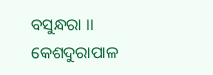ବସୁନ୍ଧରା ।।
କେଶଦୁରାପାଳ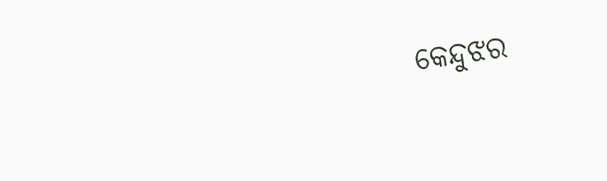କେନ୍ଦୁଝର